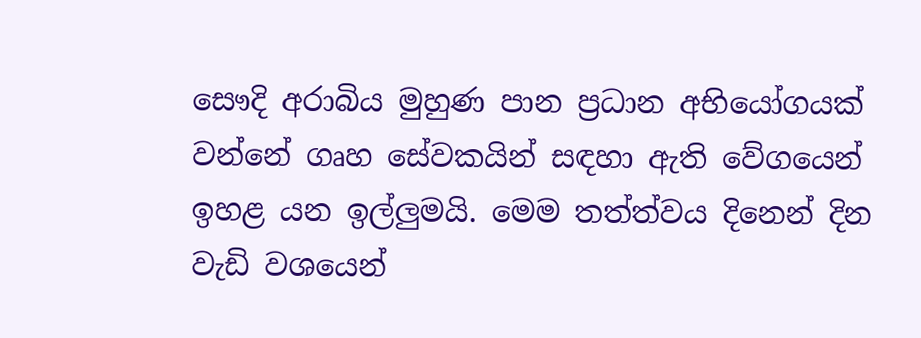සෞදි අරාබිය මුහුණ පාන ප්‍රධාන අභියෝගයක් වන්නේ ගෘහ සේවකයින් සඳහා ඇති වේගයෙන් ඉහළ යන ඉල්ලුමයි. මෙම තත්ත්වය දිනෙන් දින වැඩි වශයෙන්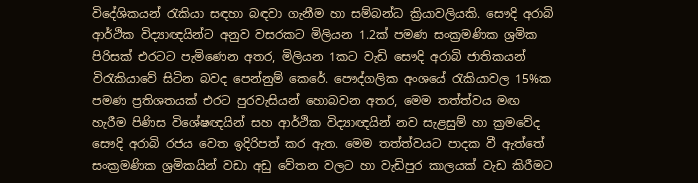විදේශිකයන් රැකියා සඳහා බඳවා ගැනීම හා සම්බන්ධ ක්‍රියාවලියකි. සෞදි අරාබි ආර්ථික විද්‍යාඥයින්ට අනුව වසරකට මිලියන 1.2ක් පමණ සංක්‍රමණික ශ්‍රමික පිරිසක් එරටට පැමිණෙන අතර, මිලියන 1කට වැඩි සෞදි අරාබි ජාතිකයන් විරැකියාවේ සිටින බවද පෙන්නුම් කෙරේ. පෞද්ගලික අංශයේ රැකියාවල 15%ක පමණ ප්‍රතිශතයක් එරට පුරවැසියන් හොබවන අතර, මෙම තත්ත්වය මඟ හැරීම පිණිස විශේෂඥයින් සහ ආර්ථික විද්‍යාඥයින් නව සැළසුම් හා ක්‍රමවේද සෞදි අරාබි රජය වෙත ඉදිරිපත් කර ඇත. මෙම තත්ත්වයට පාදක වී ඇත්තේ සංක්‍රමණික ශ්‍රමිකයින් වඩා අඩු වේතන වලට හා වැඩිපුර කාලයක් වැඩ කිරීමට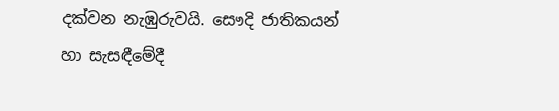දක්වන නැඹුරුවයි. සෞදි ජාතිකයන් හා සැසඳීමේදී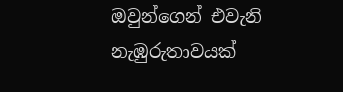ඔවුන්ගෙන් එවැනි නැඹුරුතාවයක්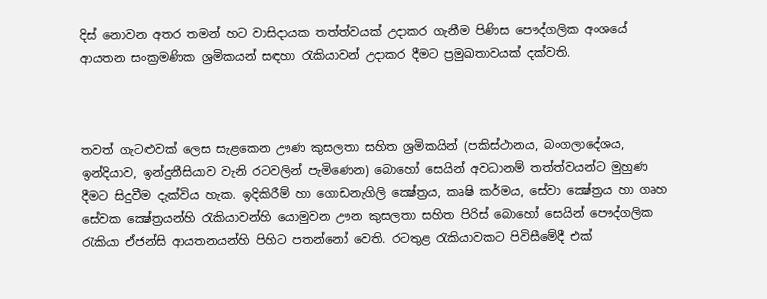දිස් නොවන අතර තමන් හට වාසිදායක තත්ත්වයක් උදාකර ගැනීම පිණිස පෞද්ගලික අංශයේ ආයතන සංක්‍රමණික ශ්‍රමිකයන් සඳහා රැකියාවන් උදාකර දීමට ප්‍රමුඛතාවයක් දක්වති.



තවත් ගැටළුවක් ලෙස සැළකෙන ඌණ කුසලතා සහිත ශ්‍රමිකයින් (පකිස්ථානය, බංගලාදේශය, ඉන්දියාව, ඉන්දුනීසියාව වැනි රටවලින් පැමිණෙන) බොහෝ සෙයින් අවධානම් තත්ත්වයන්ට මුහුණ දීමට සිදුවීම දැක්විය හැක. ඉදිකිරීම් හා ගොඩනැගිලි ක්‍ෂේත්‍රය, කෘෂි කර්මය, සේවා ක්‍ෂේත්‍රය හා ගෘහ සේවක ක්‍ෂේත්‍රයන්හි රැකියාවන්හි යොමුවන ඌන කුසලතා සහිත පිරිස් බොහෝ සෙයින් පෞද්ගලික රැකියා ඒජන්සි ආයතනයන්හි පිහිට පතන්නෝ වෙති. රටතුළ රැකියාවකට පිවිසීමේදී එක්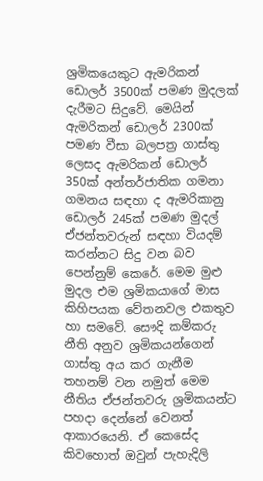ශ්‍රමිකයෙකුට ඇමරිකන් ඩොලර් 3500ක් පමණ මුදලක් දැරීමට සිදුවේ. මෙයින් ඇමරිකන් ඩොලර් 2300ක් පමණ වීසා බලපත්‍ර ගාස්තු ලෙසද ඇමරිකන් ඩොලර් 350ක් අන්තර්ජාතික ගමනා ගමනය සඳහා ද ඇමරිකානු ඩොලර් 245ක් පමණ මුදල් ඒජන්තවරුන් සඳහා වියදම් කරන්නට සිදු වන බව පෙන්නුම් කෙරේ. මෙම මුළු මුදල එම ශ්‍රමිකයාගේ මාස කිහිපයක වේතනවල එකතුව හා සමවේ. සෞදි කම්කරු නීති අනුව ශ්‍රමිකයන්ගෙන් ගාස්තු අය කර ගැනීම තහනම් වන නමුත් මෙම නීතිය ඒජන්තවරු ශ්‍රමිකයන්ට පහදා දෙන්නේ වෙනත් ආකාරයෙනි. ඒ කෙසේද කිවහොත් ඔවුන් පැහැදිලි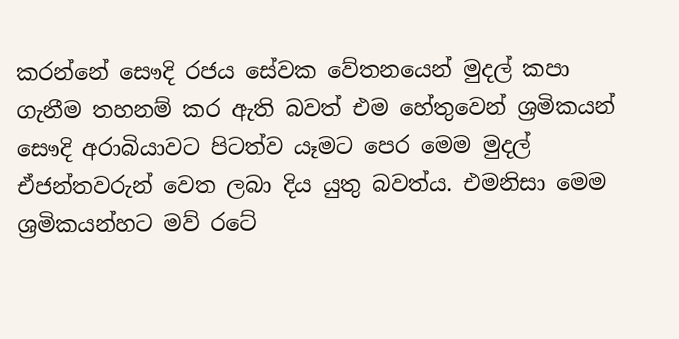කරන්නේ සෞදි රජය සේවක වේතනයෙන් මුදල් කපා ගැනීම තහනම් කර ඇති බවත් එම හේතුවෙන් ශ්‍රමිකයන් සෞදි අරාබියාවට පිටත්ව යෑමට පෙර මෙම මුදල් ඒජන්තවරුන් වෙත ලබා දිය යුතු බවත්ය. එමනිසා මෙම ශ්‍රමිකයන්හට මව් රටේ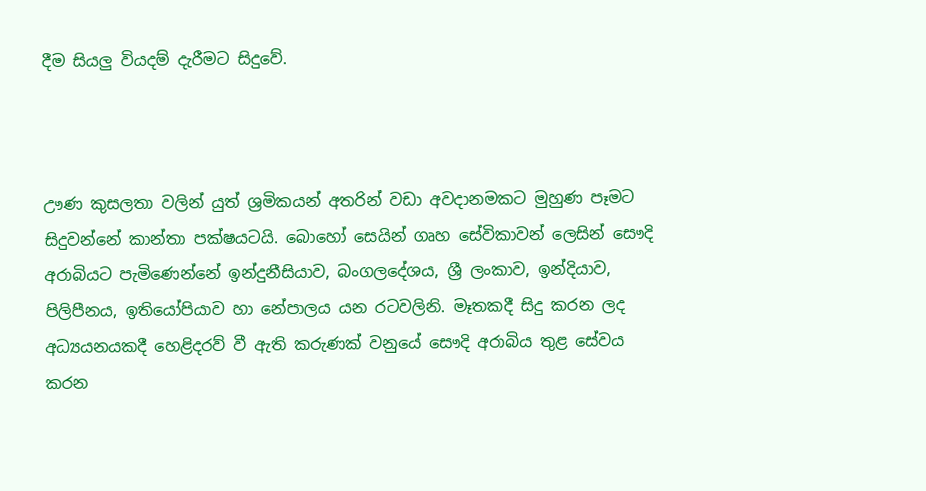දීම සියලු වියදම් දැරීමට සිදුවේ.



ඌණ කුසලතා වලින් යුත් ශ්‍රමිකයන් අතරින් වඩා අවදානමකට මුහුණ පෑමට සිදුවන්නේ කාන්තා පක්ෂයටයි. බොහෝ සෙයින් ගෘහ සේවිකාවන් ලෙසින් සෞදි අරාබියට පැමිණෙන්නේ ඉන්දුනීසියාව, බංගලදේශය, ශ්‍රී ලංකාව, ඉන්දියාව, පිලිපීනය, ඉතියෝපියාව හා නේපාලය යන රටවලිනි. මෑතකදී සිදු කරන ලද අධ්‍යයනයකදී හෙළිදරව් වී ඇති කරුණක් වනුයේ සෞදි අරාබිය තුළ සේවය කරන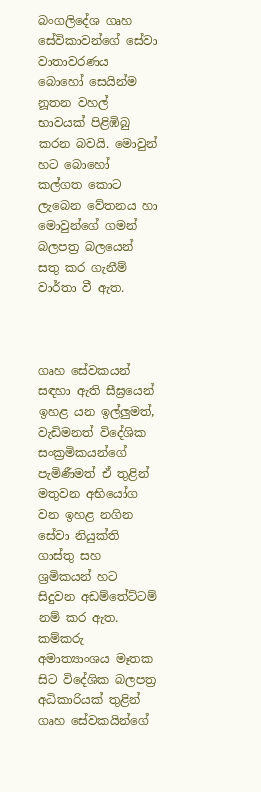බංගලිදේශ ගෘහ සේවිකාවන්ගේ සේවා වාතාවරණය බොහෝ සෙයින්ම නූතන වහල් භාවයක් පිළිඹිබු කරන බවයි. මොවුන් හට බොහෝ කල්ගත කොට ලැබෙන වේතනය හා මොවුන්ගේ ගමන් බලපත්‍ර බලයෙන් සතු කර ගැනීම් වාර්තා වී ඇත.



ගෘහ සේවකයන් සඳහා ඇති සීඝ්‍රයෙන් ඉහළ යන ඉල්ලුමත්, වැඩිමනත් විදේශික සංක්‍රමිකයන්ගේ පැමිණීමත් ඒ තුළින් මතුවන අභියෝග වන ඉහළ නගින සේවා නියුක්ති ගාස්තු සහ ශ්‍රමිකයන් හට සිදුවන අඩම්තේට්ටම් නම් කර ඇත. කම්කරු අමාත්‍යාංශය මෑතක සිට විදේශික බලපත්‍ර අධිකාරියක් තුළින් ගෘහ සේවකයින්ගේ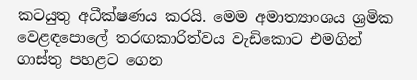කටයුතු අධීක්ෂණය කරයි. මෙම අමාත්‍යාංශය ශ්‍රමික වෙළඳපොලේ තරඟකාරිත්වය වැඩිකොට එමගින් ගාස්තු පහළට ගෙන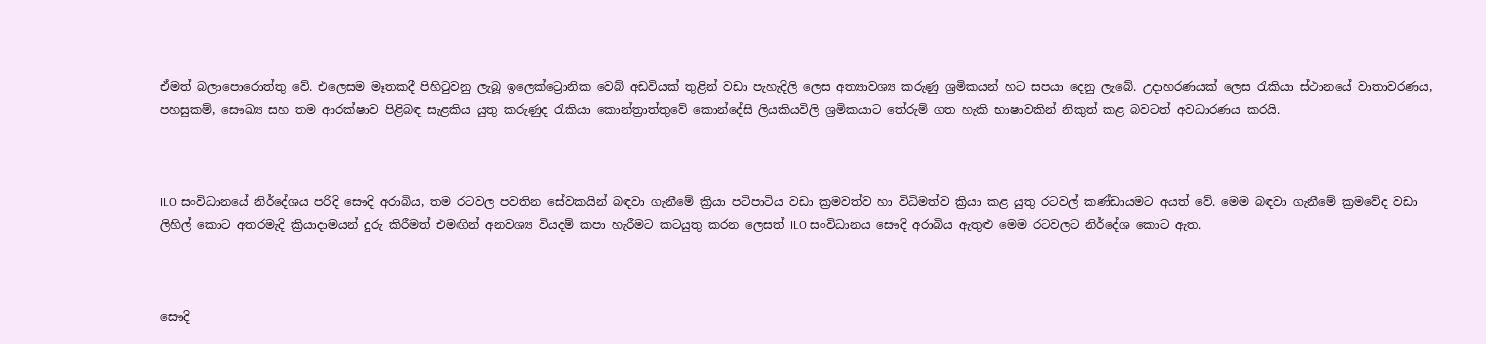ඒමත් බලාපොරොත්තු වේ. එලෙසම මෑතකදී පිහිටුවනු ලැබූ ඉලෙක්ට්‍රොනික වෙබ් අඩවියක් තුළින් වඩා පැහැදිලි ලෙස අත්‍යාවශ්‍ය කරුණු ශ්‍රමිකයන් හට සපයා දෙනු ලැබේ. උදාහරණයක් ලෙස රැකියා ස්ථානයේ වාතාවරණය, පහසුකම්, සෞඛ්‍ය සහ තම ආරක්ෂාව පිළිබඳ සැළකිය යුතු කරුණුද රැකියා කොන්ත්‍රාත්තුවේ කොන්දේසි ලියකියවිලි ශ්‍රමිකයාට තේරුම් ගත හැකි භාෂාවකින් නිකුත් කළ බවටත් අවධාරණය කරයි.



ILO සංවිධානයේ නිර්දේශය පරිදි සෞදි අරාබිය, තම රටවල පවතින සේවකයින් බඳවා ගැනීමේ ක්‍රියා පටිපාටිය වඩා ක්‍රමවත්ව හා විධිමත්ව ක්‍රියා කළ යුතු රටවල් කණ්ඩායමට අයත් වේ. මෙම බඳවා ගැනීමේ ක්‍රමවේද වඩා ලිහිල් කොට අතරමැදි ක්‍රියාදාමයන් දුරු කිරීමත් එමඟින් අනවශ්‍ය වියදම් කපා හැරීමට කටයුතු කරන ලෙසත් ILO සංවිධානය සෞදි අරාබිය ඇතුළු මෙම රටවලට නිර්දේශ කොට ඇත.



සෞදි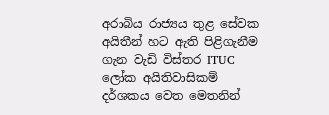අරාබිය රාජ්‍යය තුළ සේවක අයිතීන් හට ඇති පිළිගැනීම ගැන වැඩි විස්තර ITUC ලෝක අයිතිවාසිකම් දර්ශකය වෙත මෙතනින්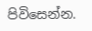පිවිසෙන්න.